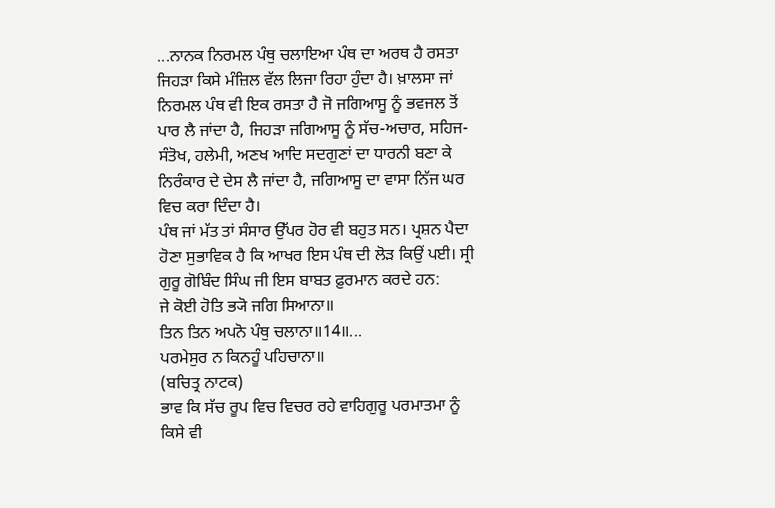...ਨਾਨਕ ਨਿਰਮਲ ਪੰਥੁ ਚਲਾਇਆ ਪੰਥ ਦਾ ਅਰਥ ਹੈ ਰਸਤਾ ਜਿਹੜਾ ਕਿਸੇ ਮੰਜ਼ਿਲ ਵੱਲ ਲਿਜਾ ਰਿਹਾ ਹੁੰਦਾ ਹੈ। ਖ਼ਾਲਸਾ ਜਾਂ ਨਿਰਮਲ ਪੰਥ ਵੀ ਇਕ ਰਸਤਾ ਹੈ ਜੋ ਜਗਿਆਸੂ ਨੂੰ ਭਵਜਲ ਤੋਂ ਪਾਰ ਲੈ ਜਾਂਦਾ ਹੈ, ਜਿਹੜਾ ਜਗਿਆਸੂ ਨੂੰ ਸੱਚ-ਅਚਾਰ, ਸਹਿਜ-ਸੰਤੋਖ, ਹਲੇਮੀ, ਅਣਖ ਆਦਿ ਸਦਗੁਣਾਂ ਦਾ ਧਾਰਨੀ ਬਣਾ ਕੇ ਨਿਰੰਕਾਰ ਦੇ ਦੇਸ ਲੈ ਜਾਂਦਾ ਹੈ, ਜਗਿਆਸੂ ਦਾ ਵਾਸਾ ਨਿੱਜ ਘਰ ਵਿਚ ਕਰਾ ਦਿੰਦਾ ਹੈ।
ਪੰਥ ਜਾਂ ਮੱਤ ਤਾਂ ਸੰਸਾਰ ਉੱਪਰ ਹੋਰ ਵੀ ਬਹੁਤ ਸਨ। ਪ੍ਰਸ਼ਨ ਪੈਦਾ ਹੋਣਾ ਸੁਭਾਵਿਕ ਹੈ ਕਿ ਆਖਰ ਇਸ ਪੰਥ ਦੀ ਲੋੜ ਕਿਉਂ ਪਈ। ਸ੍ਰੀ ਗੁਰੂ ਗੋਬਿੰਦ ਸਿੰਘ ਜੀ ਇਸ ਬਾਬਤ ਫ਼ੁਰਮਾਨ ਕਰਦੇ ਹਨ:
ਜੇ ਕੋਈ ਹੋਤਿ ਭ੍ਯੋ ਜਗਿ ਸਿਆਨਾ॥
ਤਿਨ ਤਿਨ ਅਪਨੋ ਪੰਥੁ ਚਲਾਨਾ॥14॥...
ਪਰਮੇਸੁਰ ਨ ਕਿਨਹੂੰ ਪਹਿਚਾਨਾ॥
(ਬਚਿਤ੍ਰ ਨਾਟਕ)
ਭਾਵ ਕਿ ਸੱਚ ਰੂਪ ਵਿਚ ਵਿਚਰ ਰਹੇ ਵਾਹਿਗੁਰੂ ਪਰਮਾਤਮਾ ਨੂੰ ਕਿਸੇ ਵੀ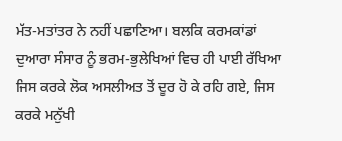ਮੱਤ-ਮਤਾਂਤਰ ਨੇ ਨਹੀਂ ਪਛਾਣਿਆ। ਬਲਕਿ ਕਰਮਕਾਂਡਾਂ ਦੁਆਰਾ ਸੰਸਾਰ ਨੂੰ ਭਰਮ-ਭੁਲੇਖਿਆਂ ਵਿਚ ਹੀ ਪਾਈ ਰੱਖਿਆ ਜਿਸ ਕਰਕੇ ਲੋਕ ਅਸਲੀਅਤ ਤੋਂ ਦੂਰ ਹੋ ਕੇ ਰਹਿ ਗਏ, ਜਿਸ ਕਰਕੇ ਮਨੁੱਖੀ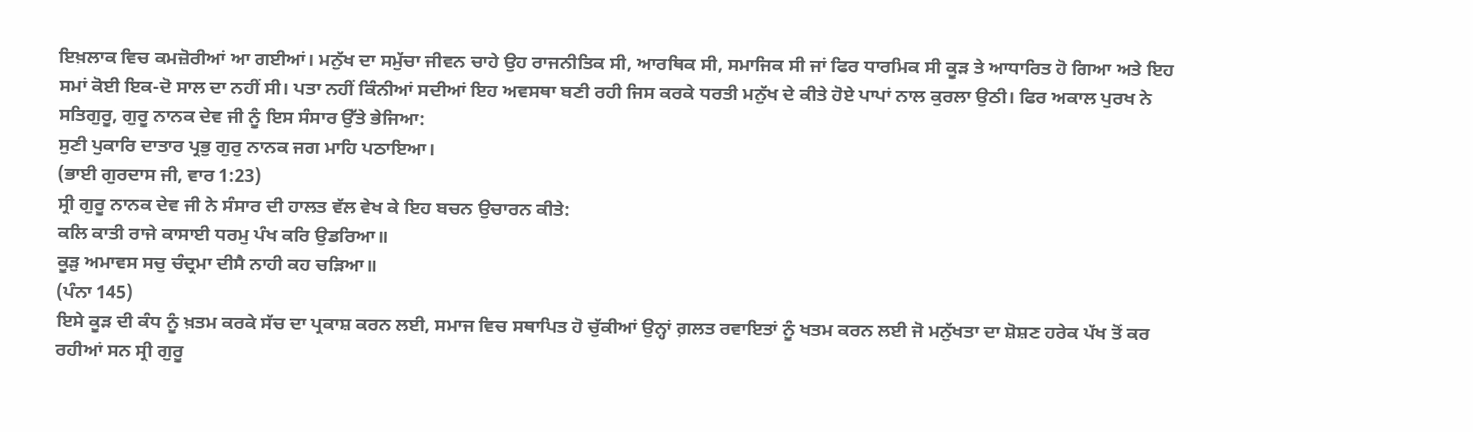ਇਖ਼ਲਾਕ ਵਿਚ ਕਮਜ਼ੋਰੀਆਂ ਆ ਗਈਆਂ। ਮਨੁੱਖ ਦਾ ਸਮੁੱਚਾ ਜੀਵਨ ਚਾਹੇ ਉਹ ਰਾਜਨੀਤਿਕ ਸੀ, ਆਰਥਿਕ ਸੀ, ਸਮਾਜਿਕ ਸੀ ਜਾਂ ਫਿਰ ਧਾਰਮਿਕ ਸੀ ਕੂੜ ਤੇ ਆਧਾਰਿਤ ਹੋ ਗਿਆ ਅਤੇ ਇਹ ਸਮਾਂ ਕੋਈ ਇਕ-ਦੋ ਸਾਲ ਦਾ ਨਹੀਂ ਸੀ। ਪਤਾ ਨਹੀਂ ਕਿੰਨੀਆਂ ਸਦੀਆਂ ਇਹ ਅਵਸਥਾ ਬਣੀ ਰਹੀ ਜਿਸ ਕਰਕੇ ਧਰਤੀ ਮਨੁੱਖ ਦੇ ਕੀਤੇ ਹੋਏ ਪਾਪਾਂ ਨਾਲ ਕੁਰਲਾ ਉਠੀ। ਫਿਰ ਅਕਾਲ ਪੁਰਖ ਨੇ ਸਤਿਗੁਰੂ, ਗੁਰੂ ਨਾਨਕ ਦੇਵ ਜੀ ਨੂੰ ਇਸ ਸੰਸਾਰ ਉੱਤੇ ਭੇਜਿਆ:
ਸੁਣੀ ਪੁਕਾਰਿ ਦਾਤਾਰ ਪ੍ਰਭੁ ਗੁਰੁ ਨਾਨਕ ਜਗ ਮਾਹਿ ਪਠਾਇਆ।
(ਭਾਈ ਗੁਰਦਾਸ ਜੀ, ਵਾਰ 1:23)
ਸ੍ਰੀ ਗੁਰੂ ਨਾਨਕ ਦੇਵ ਜੀ ਨੇ ਸੰਸਾਰ ਦੀ ਹਾਲਤ ਵੱਲ ਵੇਖ ਕੇ ਇਹ ਬਚਨ ਉਚਾਰਨ ਕੀਤੇ:
ਕਲਿ ਕਾਤੀ ਰਾਜੇ ਕਾਸਾਈ ਧਰਮੁ ਪੰਖ ਕਰਿ ਉਡਰਿਆ॥
ਕੂੜੁ ਅਮਾਵਸ ਸਚੁ ਚੰਦ੍ਰਮਾ ਦੀਸੈ ਨਾਹੀ ਕਹ ਚੜਿਆ॥
(ਪੰਨਾ 145)
ਇਸੇ ਕੂੜ ਦੀ ਕੰਧ ਨੂੰ ਖ਼ਤਮ ਕਰਕੇ ਸੱਚ ਦਾ ਪ੍ਰਕਾਸ਼ ਕਰਨ ਲਈ, ਸਮਾਜ ਵਿਚ ਸਥਾਪਿਤ ਹੋ ਚੁੱਕੀਆਂ ਉਨ੍ਹਾਂ ਗ਼ਲਤ ਰਵਾਇਤਾਂ ਨੂੰ ਖਤਮ ਕਰਨ ਲਈ ਜੋ ਮਨੁੱਖਤਾ ਦਾ ਸ਼ੋਸ਼ਣ ਹਰੇਕ ਪੱਖ ਤੋਂ ਕਰ ਰਹੀਆਂ ਸਨ ਸ੍ਰੀ ਗੁਰੂ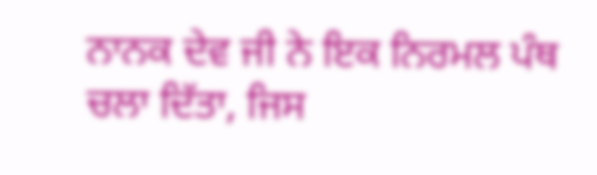ਨਾਨਕ ਦੇਵ ਜੀ ਨੇ ਇਕ ਨਿਰਮਲ ਪੰਥ ਚਲਾ ਦਿੱਤਾ, ਜਿਸ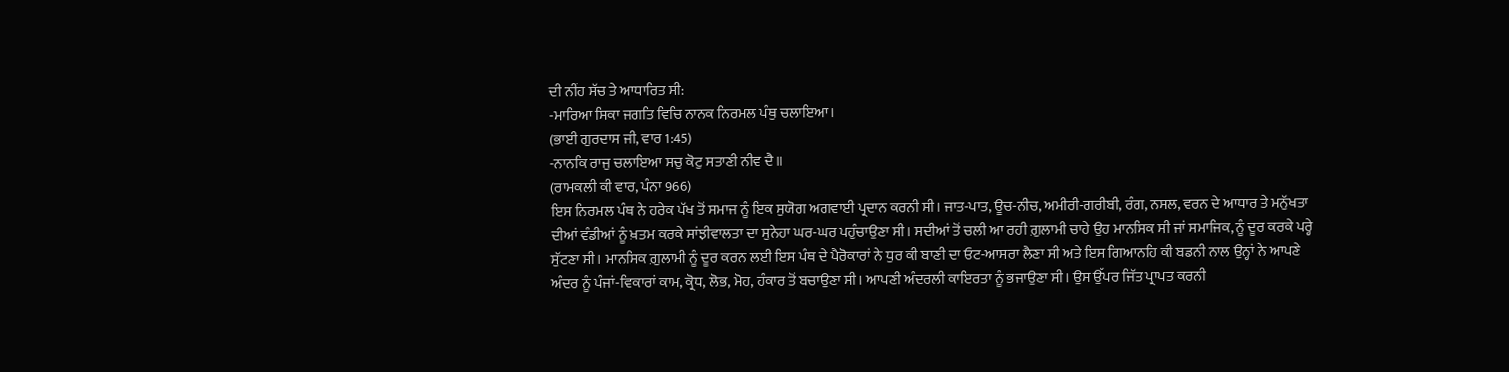ਦੀ ਨੀਂਹ ਸੱਚ ਤੇ ਆਧਾਰਿਤ ਸੀ:
-ਮਾਰਿਆ ਸਿਕਾ ਜਗਤਿ ਵਿਚਿ ਨਾਨਕ ਨਿਰਮਲ ਪੰਥੁ ਚਲਾਇਆ।
(ਭਾਈ ਗੁਰਦਾਸ ਜੀ, ਵਾਰ 1:45)
-ਨਾਨਕਿ ਰਾਜੁ ਚਲਾਇਆ ਸਚੁ ਕੋਟੁ ਸਤਾਣੀ ਨੀਵ ਦੈ॥
(ਰਾਮਕਲੀ ਕੀ ਵਾਰ, ਪੰਨਾ 966)
ਇਸ ਨਿਰਮਲ ਪੰਥ ਨੇ ਹਰੇਕ ਪੱਖ ਤੋਂ ਸਮਾਜ ਨੂੰ ਇਕ ਸੁਯੋਗ ਅਗਵਾਈ ਪ੍ਰਦਾਨ ਕਰਨੀ ਸੀ। ਜਾਤ-ਪਾਤ, ਊਚ-ਨੀਚ, ਅਮੀਰੀ-ਗਰੀਬੀ, ਰੰਗ, ਨਸਲ, ਵਰਨ ਦੇ ਆਧਾਰ ਤੇ ਮਨੁੱਖਤਾ ਦੀਆਂ ਵੰਡੀਆਂ ਨੂੰ ਖ਼ਤਮ ਕਰਕੇ ਸਾਂਝੀਵਾਲਤਾ ਦਾ ਸੁਨੇਹਾ ਘਰ-ਘਰ ਪਹੁੰਚਾਉਣਾ ਸੀ। ਸਦੀਆਂ ਤੋਂ ਚਲੀ ਆ ਰਹੀ ਗ਼ੁਲਾਮੀ ਚਾਹੇ ਉਹ ਮਾਨਸਿਕ ਸੀ ਜਾਂ ਸਮਾਜਿਕ, ਨੂੰ ਦੂਰ ਕਰਕੇ ਪਰ੍ਹੇ ਸੁੱਟਣਾ ਸੀ। ਮਾਨਸਿਕ ਗ਼ੁਲਾਮੀ ਨੂੰ ਦੂਰ ਕਰਨ ਲਈ ਇਸ ਪੰਥ ਦੇ ਪੈਰੋਕਾਰਾਂ ਨੇ ਧੁਰ ਕੀ ਬਾਣੀ ਦਾ ਓਟ-ਆਸਰਾ ਲੈਣਾ ਸੀ ਅਤੇ ਇਸ ਗਿਆਨਹਿ ਕੀ ਬਡਨੀ ਨਾਲ ਉਨ੍ਹਾਂ ਨੇ ਆਪਣੇ ਅੰਦਰ ਨੂੰ ਪੰਜਾਂ-ਵਿਕਾਰਾਂ ਕਾਮ, ਕ੍ਰੋਧ, ਲੋਭ, ਮੋਹ, ਹੰਕਾਰ ਤੋਂ ਬਚਾਉਣਾ ਸੀ। ਆਪਣੀ ਅੰਦਰਲੀ ਕਾਇਰਤਾ ਨੂੰ ਭਜਾਉਣਾ ਸੀ। ਉਸ ਉੱਪਰ ਜਿੱਤ ਪ੍ਰਾਪਤ ਕਰਨੀ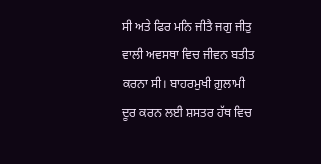ਸੀ ਅਤੇ ਫਿਰ ਮਨਿ ਜੀਤੈ ਜਗੁ ਜੀਤੁ ਵਾਲੀ ਅਵਸਥਾ ਵਿਚ ਜੀਵਨ ਬਤੀਤ ਕਰਨਾ ਸੀ। ਬਾਹਰਮੁਖੀ ਗ਼ੁਲਾਮੀ ਦੂਰ ਕਰਨ ਲਈ ਸ਼ਸਤਰ ਹੱਥ ਵਿਚ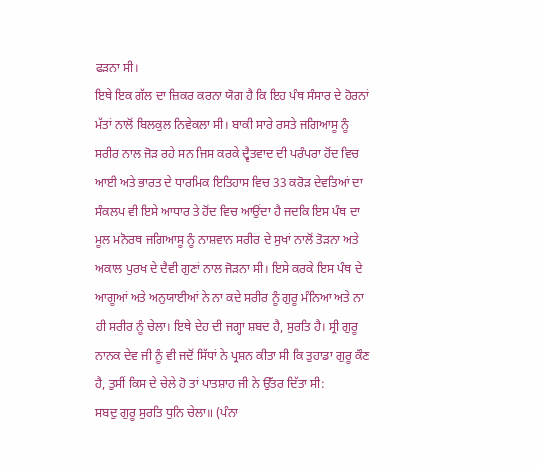ਫੜਨਾ ਸੀ।
ਇਥੇ ਇਕ ਗੱਲ ਦਾ ਜ਼ਿਕਰ ਕਰਨਾ ਯੋਗ ਹੈ ਕਿ ਇਹ ਪੰਥ ਸੰਸਾਰ ਦੇ ਹੋਰਨਾਂ ਮੱਤਾਂ ਨਾਲੋਂ ਬਿਲਕੁਲ ਨਿਵੇਕਲਾ ਸੀ। ਬਾਕੀ ਸਾਰੇ ਰਸਤੇ ਜਗਿਆਸੂ ਨੂੰ ਸਰੀਰ ਨਾਲ ਜੋੜ ਰਹੇ ਸਨ ਜਿਸ ਕਰਕੇ ਦ੍ਵੈਤਵਾਦ ਦੀ ਪਰੰਪਰਾ ਹੋਂਦ ਵਿਚ ਆਈ ਅਤੇ ਭਾਰਤ ਦੇ ਧਾਰਮਿਕ ਇਤਿਹਾਸ ਵਿਚ 33 ਕਰੋੜ ਦੇਵਤਿਆਂ ਦਾ ਸੰਕਲਪ ਵੀ ਇਸੇ ਆਧਾਰ ਤੇ ਹੋਂਦ ਵਿਚ ਆਉਂਦਾ ਹੈ ਜਦਕਿ ਇਸ ਪੰਥ ਦਾ ਮੂਲ ਮਨੋਰਥ ਜਗਿਆਸੂ ਨੂੰ ਨਾਸ਼ਵਾਨ ਸਰੀਰ ਦੇ ਸੁਖਾਂ ਨਾਲੋਂ ਤੋੜਨਾ ਅਤੇ ਅਕਾਲ ਪੁਰਖ ਦੇ ਦੈਵੀ ਗੁਣਾਂ ਨਾਲ ਜੋੜਨਾ ਸੀ। ਇਸੇ ਕਰਕੇ ਇਸ ਪੰਥ ਦੇ ਆਗੂਆਂ ਅਤੇ ਅਨੁਯਾਈਆਂ ਨੇ ਨਾ ਕਦੇ ਸਰੀਰ ਨੂੰ ਗੁਰੂ ਮੰਨਿਆ ਅਤੇ ਨਾ ਹੀ ਸਰੀਰ ਨੂੰ ਚੇਲਾ। ਇਥੇ ਦੇਹ ਦੀ ਜਗ੍ਹਾ ਸ਼ਬਦ ਹੈ, ਸੁਰਤਿ ਹੈ। ਸ੍ਰੀ ਗੁਰੂ ਨਾਨਕ ਦੇਵ ਜੀ ਨੂੰ ਵੀ ਜਦੋਂ ਸਿੱਧਾਂ ਨੇ ਪ੍ਰਸ਼ਨ ਕੀਤਾ ਸੀ ਕਿ ਤੁਹਾਡਾ ਗੁਰੂ ਕੌਣ ਹੈ, ਤੁਸੀਂ ਕਿਸ ਦੇ ਚੇਲੇ ਹੋ ਤਾਂ ਪਾਤਸ਼ਾਹ ਜੀ ਨੇ ਉੱਤਰ ਦਿੱਤਾ ਸੀ:
ਸਬਦੁ ਗੁਰੂ ਸੁਰਤਿ ਧੁਨਿ ਚੇਲਾ॥ (ਪੰਨਾ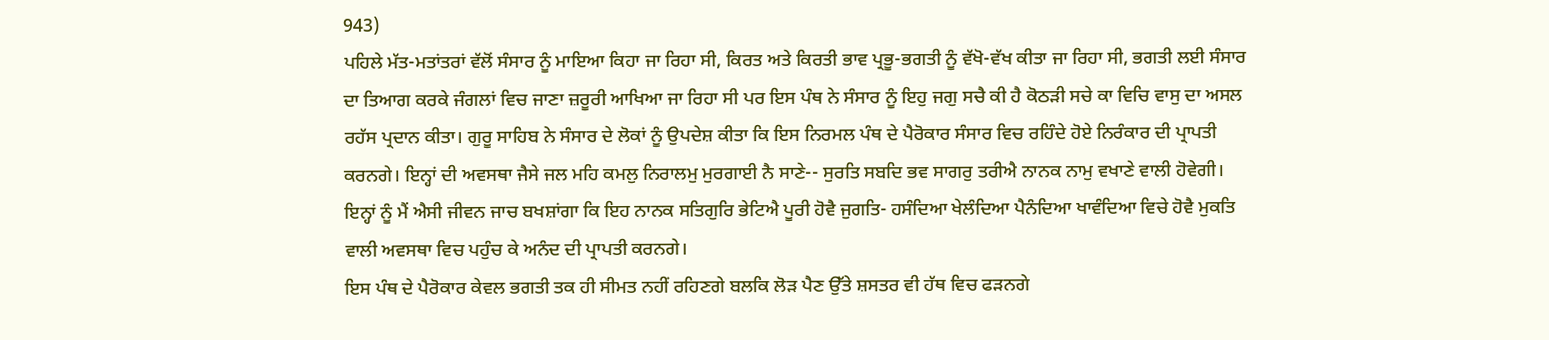943)
ਪਹਿਲੇ ਮੱਤ-ਮਤਾਂਤਰਾਂ ਵੱਲੋਂ ਸੰਸਾਰ ਨੂੰ ਮਾਇਆ ਕਿਹਾ ਜਾ ਰਿਹਾ ਸੀ, ਕਿਰਤ ਅਤੇ ਕਿਰਤੀ ਭਾਵ ਪ੍ਰਭੂ-ਭਗਤੀ ਨੂੰ ਵੱਖੋ-ਵੱਖ ਕੀਤਾ ਜਾ ਰਿਹਾ ਸੀ, ਭਗਤੀ ਲਈ ਸੰਸਾਰ ਦਾ ਤਿਆਗ ਕਰਕੇ ਜੰਗਲਾਂ ਵਿਚ ਜਾਣਾ ਜ਼ਰੂਰੀ ਆਖਿਆ ਜਾ ਰਿਹਾ ਸੀ ਪਰ ਇਸ ਪੰਥ ਨੇ ਸੰਸਾਰ ਨੂੰ ਇਹੁ ਜਗੁ ਸਚੈ ਕੀ ਹੈ ਕੋਠੜੀ ਸਚੇ ਕਾ ਵਿਚਿ ਵਾਸੁ ਦਾ ਅਸਲ ਰਹੱਸ ਪ੍ਰਦਾਨ ਕੀਤਾ। ਗੁਰੂ ਸਾਹਿਬ ਨੇ ਸੰਸਾਰ ਦੇ ਲੋਕਾਂ ਨੂੰ ਉਪਦੇਸ਼ ਕੀਤਾ ਕਿ ਇਸ ਨਿਰਮਲ ਪੰਥ ਦੇ ਪੈਰੋਕਾਰ ਸੰਸਾਰ ਵਿਚ ਰਹਿੰਦੇ ਹੋਏ ਨਿਰੰਕਾਰ ਦੀ ਪ੍ਰਾਪਤੀ ਕਰਨਗੇ। ਇਨ੍ਹਾਂ ਦੀ ਅਵਸਥਾ ਜੈਸੇ ਜਲ ਮਹਿ ਕਮਲੁ ਨਿਰਾਲਮੁ ਮੁਰਗਾਈ ਨੈ ਸਾਣੇ-- ਸੁਰਤਿ ਸਬਦਿ ਭਵ ਸਾਗਰੁ ਤਰੀਐ ਨਾਨਕ ਨਾਮੁ ਵਖਾਣੇ ਵਾਲੀ ਹੋਵੇਗੀ। ਇਨ੍ਹਾਂ ਨੂੰ ਮੈਂ ਐਸੀ ਜੀਵਨ ਜਾਚ ਬਖਸ਼ਾਂਗਾ ਕਿ ਇਹ ਨਾਨਕ ਸਤਿਗੁਰਿ ਭੇਟਿਐ ਪੂਰੀ ਹੋਵੈ ਜੁਗਤਿ- ਹਸੰਦਿਆ ਖੇਲੰਦਿਆ ਪੈਨੰਦਿਆ ਖਾਵੰਦਿਆ ਵਿਚੇ ਹੋਵੈ ਮੁਕਤਿ ਵਾਲੀ ਅਵਸਥਾ ਵਿਚ ਪਹੁੰਚ ਕੇ ਅਨੰਦ ਦੀ ਪ੍ਰਾਪਤੀ ਕਰਨਗੇ।
ਇਸ ਪੰਥ ਦੇ ਪੈਰੋਕਾਰ ਕੇਵਲ ਭਗਤੀ ਤਕ ਹੀ ਸੀਮਤ ਨਹੀਂ ਰਹਿਣਗੇ ਬਲਕਿ ਲੋੜ ਪੈਣ ਉੱਤੇ ਸ਼ਸਤਰ ਵੀ ਹੱਥ ਵਿਚ ਫੜਨਗੇ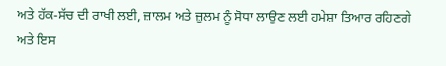ਅਤੇ ਹੱਕ-ਸੱਚ ਦੀ ਰਾਖੀ ਲਈ, ਜ਼ਾਲਮ ਅਤੇ ਜ਼ੁਲਮ ਨੂੰ ਸੋਧਾ ਲਾਉਣ ਲਈ ਹਮੇਸ਼ਾ ਤਿਆਰ ਰਹਿਣਗੇ ਅਤੇ ਇਸ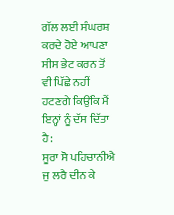ਗੱਲ ਲਈ ਸੰਘਰਸ਼ ਕਰਦੇ ਹੋਏ ਆਪਣਾ ਸੀਸ ਭੇਟ ਕਰਨ ਤੋਂ ਵੀ ਪਿੱਛੇ ਨਹੀਂ ਹਟਣਗੇ ਕਿਉਂਕਿ ਮੈਂ ਇਨ੍ਹਾਂ ਨੂੰ ਦੱਸ ਦਿੱਤਾ ਹੈ:
ਸੂਰਾ ਸੋ ਪਹਿਚਾਨੀਐ ਜੁ ਲਰੈ ਦੀਨ ਕੇ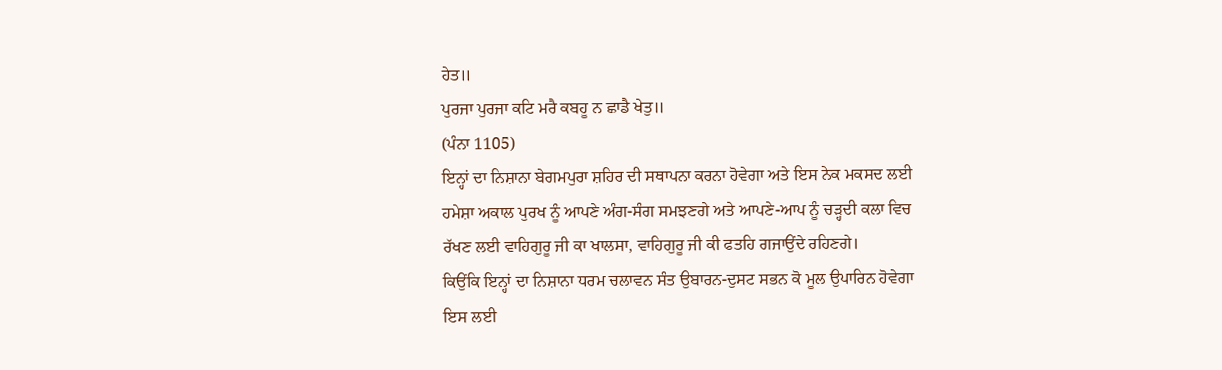ਹੇਤ॥
ਪੁਰਜਾ ਪੁਰਜਾ ਕਟਿ ਮਰੈ ਕਬਹੂ ਨ ਛਾਡੈ ਖੇਤੁ॥
(ਪੰਨਾ 1105)
ਇਨ੍ਹਾਂ ਦਾ ਨਿਸ਼ਾਨਾ ਬੇਗਮਪੁਰਾ ਸ਼ਹਿਰ ਦੀ ਸਥਾਪਨਾ ਕਰਨਾ ਹੋਵੇਗਾ ਅਤੇ ਇਸ ਨੇਕ ਮਕਸਦ ਲਈ ਹਮੇਸ਼ਾ ਅਕਾਲ ਪੁਰਖ ਨੂੰ ਆਪਣੇ ਅੰਗ-ਸੰਗ ਸਮਝਣਗੇ ਅਤੇ ਆਪਣੇ-ਆਪ ਨੂੰ ਚੜ੍ਹਦੀ ਕਲਾ ਵਿਚ ਰੱਖਣ ਲਈ ਵਾਹਿਗੁਰੂ ਜੀ ਕਾ ਖਾਲਸਾ, ਵਾਹਿਗੁਰੂ ਜੀ ਕੀ ਫਤਹਿ ਗਜਾਉਂਦੇ ਰਹਿਣਗੇ।
ਕਿਉਂਕਿ ਇਨ੍ਹਾਂ ਦਾ ਨਿਸ਼ਾਨਾ ਧਰਮ ਚਲਾਵਨ ਸੰਤ ਉਬਾਰਨ-ਦੁਸਟ ਸਭਨ ਕੋ ਮੂਲ ਉਪਾਰਿਨ ਹੋਵੇਗਾ ਇਸ ਲਈ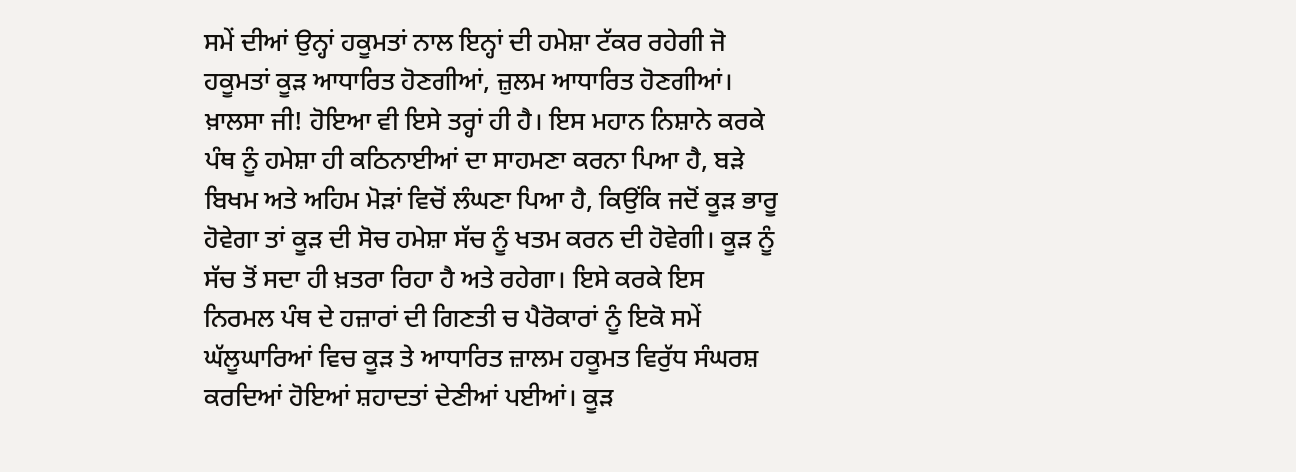ਸਮੇਂ ਦੀਆਂ ਉਨ੍ਹਾਂ ਹਕੂਮਤਾਂ ਨਾਲ ਇਨ੍ਹਾਂ ਦੀ ਹਮੇਸ਼ਾ ਟੱਕਰ ਰਹੇਗੀ ਜੋ ਹਕੂਮਤਾਂ ਕੂੜ ਆਧਾਰਿਤ ਹੋਣਗੀਆਂ, ਜ਼ੁਲਮ ਆਧਾਰਿਤ ਹੋਣਗੀਆਂ।
ਖ਼ਾਲਸਾ ਜੀ! ਹੋਇਆ ਵੀ ਇਸੇ ਤਰ੍ਹਾਂ ਹੀ ਹੈ। ਇਸ ਮਹਾਨ ਨਿਸ਼ਾਨੇ ਕਰਕੇ ਪੰਥ ਨੂੰ ਹਮੇਸ਼ਾ ਹੀ ਕਠਿਨਾਈਆਂ ਦਾ ਸਾਹਮਣਾ ਕਰਨਾ ਪਿਆ ਹੈ, ਬੜੇ ਬਿਖਮ ਅਤੇ ਅਹਿਮ ਮੋੜਾਂ ਵਿਚੋਂ ਲੰਘਣਾ ਪਿਆ ਹੈ, ਕਿਉਂਕਿ ਜਦੋਂ ਕੂੜ ਭਾਰੂ ਹੋਵੇਗਾ ਤਾਂ ਕੂੜ ਦੀ ਸੋਚ ਹਮੇਸ਼ਾ ਸੱਚ ਨੂੰ ਖਤਮ ਕਰਨ ਦੀ ਹੋਵੇਗੀ। ਕੂੜ ਨੂੰ ਸੱਚ ਤੋਂ ਸਦਾ ਹੀ ਖ਼ਤਰਾ ਰਿਹਾ ਹੈ ਅਤੇ ਰਹੇਗਾ। ਇਸੇ ਕਰਕੇ ਇਸ ਨਿਰਮਲ ਪੰਥ ਦੇ ਹਜ਼ਾਰਾਂ ਦੀ ਗਿਣਤੀ ਚ ਪੈਰੋਕਾਰਾਂ ਨੂੰ ਇਕੋ ਸਮੇਂ ਘੱਲੂਘਾਰਿਆਂ ਵਿਚ ਕੂੜ ਤੇ ਆਧਾਰਿਤ ਜ਼ਾਲਮ ਹਕੂਮਤ ਵਿਰੁੱਧ ਸੰਘਰਸ਼ ਕਰਦਿਆਂ ਹੋਇਆਂ ਸ਼ਹਾਦਤਾਂ ਦੇਣੀਆਂ ਪਈਆਂ। ਕੂੜ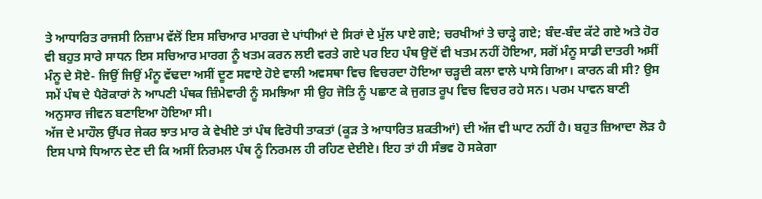ਤੇ ਆਧਾਰਿਤ ਰਾਜਸੀ ਨਿਜ਼ਾਮ ਵੱਲੋਂ ਇਸ ਸਚਿਆਰ ਮਾਰਗ ਦੇ ਪਾਂਧੀਆਂ ਦੇ ਸਿਰਾਂ ਦੇ ਮੁੱਲ ਪਾਏ ਗਏ; ਚਰਖੀਆਂ ਤੇ ਚਾੜ੍ਹੇ ਗਏ; ਬੰਦ-ਬੰਦ ਕੱਟੇ ਗਏ ਅਤੇ ਹੋਰ ਵੀ ਬਹੁਤ ਸਾਰੇ ਸਾਧਨ ਇਸ ਸਚਿਆਰ ਮਾਰਗ ਨੂੰ ਖਤਮ ਕਰਨ ਲਈ ਵਰਤੇ ਗਏ ਪਰ ਇਹ ਪੰਥ ਉਦੋਂ ਵੀ ਖਤਮ ਨਹੀਂ ਹੋਇਆ, ਸਗੋਂ ਮੰਨੂ ਸਾਡੀ ਦਾਤਰੀ ਅਸੀਂ ਮੰਨੂ ਦੇ ਸੋਏ- ਜਿਉਂ ਜਿਉਂ ਮੰਨੂ ਵੱਢਦਾ ਅਸੀਂ ਦੂਣ ਸਵਾਏ ਹੋਏ ਵਾਲੀ ਅਵਸਥਾ ਵਿਚ ਵਿਚਰਦਾ ਹੋਇਆ ਚੜ੍ਹਦੀ ਕਲਾ ਵਾਲੇ ਪਾਸੇ ਗਿਆ। ਕਾਰਨ ਕੀ ਸੀ? ਉਸ ਸਮੇਂ ਪੰਥ ਦੇ ਪੈਰੋਕਾਰਾਂ ਨੇ ਆਪਣੀ ਪੰਥਕ ਜ਼ਿੰਮੇਵਾਰੀ ਨੂੰ ਸਮਝਿਆ ਸੀ ਉਹ ਜੋਤਿ ਨੂੰ ਪਛਾਣ ਕੇ ਜੁਗਤ ਰੂਪ ਵਿਚ ਵਿਚਰ ਰਹੇ ਸਨ। ਪਰਮ ਪਾਵਨ ਬਾਣੀ ਅਨੁਸਾਰ ਜੀਵਨ ਬਣਾਇਆ ਹੋਇਆ ਸੀ।
ਅੱਜ ਦੇ ਮਾਹੌਲ ਉੱਪਰ ਜੇਕਰ ਝਾਤ ਮਾਰ ਕੇ ਵੇਖੀਏ ਤਾਂ ਪੰਥ ਵਿਰੋਧੀ ਤਾਕਤਾਂ (ਕੂੜ ਤੇ ਆਧਾਰਿਤ ਸ਼ਕਤੀਆਂ) ਦੀ ਅੱਜ ਵੀ ਘਾਟ ਨਹੀਂ ਹੈ। ਬਹੁਤ ਜ਼ਿਆਦਾ ਲੋੜ ਹੈ ਇਸ ਪਾਸੇ ਧਿਆਨ ਦੇਣ ਦੀ ਕਿ ਅਸੀਂ ਨਿਰਮਲ ਪੰਥ ਨੂੰ ਨਿਰਮਲ ਹੀ ਰਹਿਣ ਦੇਈਏ। ਇਹ ਤਾਂ ਹੀ ਸੰਭਵ ਹੋ ਸਕੇਗਾ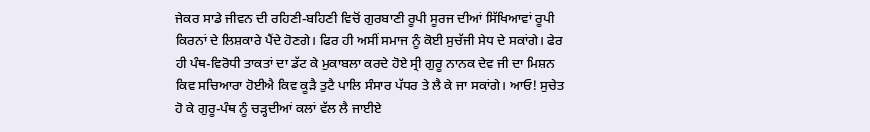ਜੇਕਰ ਸਾਡੇ ਜੀਵਨ ਦੀ ਰਹਿਣੀ-ਬਹਿਣੀ ਵਿਚੋਂ ਗੁਰਬਾਣੀ ਰੂਪੀ ਸੂਰਜ ਦੀਆਂ ਸਿੱਖਿਆਵਾਂ ਰੂਪੀ ਕਿਰਨਾਂ ਦੇ ਲਿਸ਼ਕਾਰੇ ਪੈਂਦੇ ਹੋਣਗੇ। ਫਿਰ ਹੀ ਅਸੀਂ ਸਮਾਜ ਨੂੰ ਕੋਈ ਸੁਚੱਜੀ ਸੇਧ ਦੇ ਸਕਾਂਗੇ। ਫੇਰ ਹੀ ਪੰਥ-ਵਿਰੋਧੀ ਤਾਕਤਾਂ ਦਾ ਡੱਟ ਕੇ ਮੁਕਾਬਲਾ ਕਰਦੇ ਹੋਏ ਸ੍ਰੀ ਗੁਰੂ ਨਾਨਕ ਦੇਵ ਜੀ ਦਾ ਮਿਸ਼ਨ ਕਿਵ ਸਚਿਆਰਾ ਹੋਈਐ ਕਿਵ ਕੂੜੈ ਤੁਟੈ ਪਾਲਿ ਸੰਸਾਰ ਪੱਧਰ ਤੇ ਲੈ ਕੇ ਜਾ ਸਕਾਂਗੇ। ਆਓ! ਸੁਚੇਤ ਹੋ ਕੇ ਗੁਰੂ-ਪੰਥ ਨੂੰ ਚੜ੍ਹਦੀਆਂ ਕਲਾਂ ਵੱਲ ਲੈ ਜਾਈਏ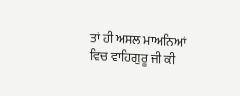ਤਾਂ ਹੀ ਅਸਲ ਮਾਅਨਿਆਂ ਵਿਚ ਵਾਹਿਗੁਰੂ ਜੀ ਕੀ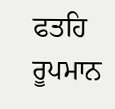ਫਤਹਿ ਰੂਪਮਾਨ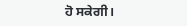ਹੋ ਸਕੇਗੀ।